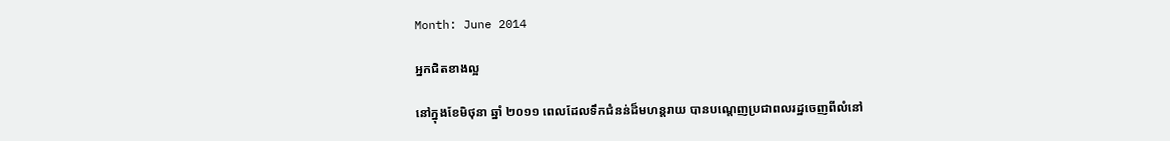Month: June 2014

អ្នកជិតខាងល្អ

នៅក្នុងខែមិថុនា ឆ្នាំ ២០១១ ពេលដែលទឹកជំនន់ដ៏មហន្តរាយ បានបណ្តេញប្រជាពលរដ្ឋចេញពីលំនៅ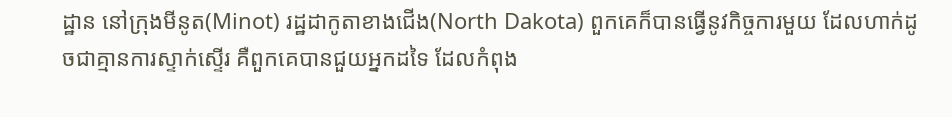ដ្ឋាន នៅក្រុងមីនូត(Minot) រដ្ឋដាកូតាខាងជើង(North Dakota) ពួកគេក៏បានធ្វើនូវកិច្ចការមួយ ដែលហាក់ដូចជាគ្មានការស្ទាក់ស្ទើរ គឺពួកគេបានជួយអ្នកដទៃ ដែលកំពុង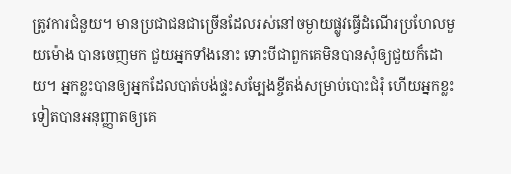ត្រូវការជំនួយ។ មានប្រជាជនជាច្រើនដែលរស់នៅចម្ងាយផ្លូវធ្វើដំណើរប្រហែលមួយម៉ោង បានចេញមក ជួយអ្នកទាំងនោះ ទោះបីជាពួកគេមិនបានសុំឲ្យជួយក៏ដោយ។ អ្នកខ្លះបានឲ្យអ្នកដែលបាត់បង់ផ្ទះសម្បែងខ្ចីតង់សម្រាប់បោះជំរុំ ហើយអ្នកខ្លះទៀតបានអនុញ្ញាតឲ្យគេ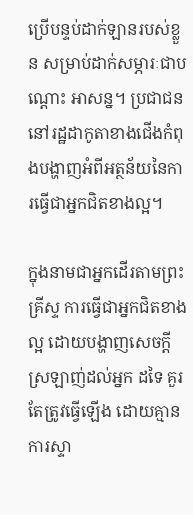ប្រើបន្ទប់ដាក់ឡានរបស់ខ្លួន សម្រាប់ដាក់សម្ភារៈជាបណ្តោះ អាសន្ន។ ប្រជាជននៅរដ្ឋដាកូតាខាងជើងកំពុងបង្ហាញអំពីអត្ថន័យនៃការធ្វើជាអ្នកជិតខាងល្អ។

ក្នុងនាមជាអ្នកដើរតាមព្រះគ្រីស្ទ ការធ្វើជាអ្នកជិតខាងល្អ ដោយបង្ហាញសេចក្តីស្រឡាញ់ដល់អ្នក ដទៃ គួរតែត្រូវធ្វើឡើង ដោយគ្មានការស្ទា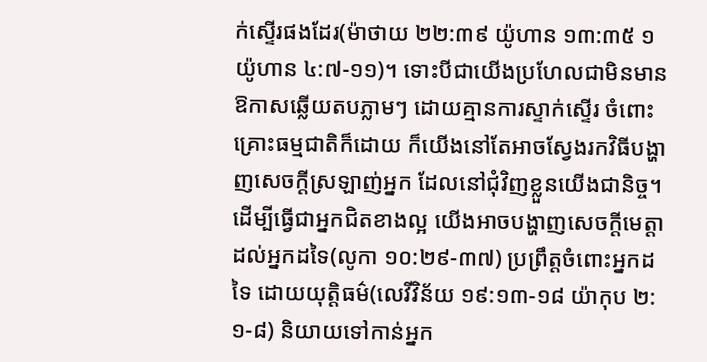ក់ស្ទើរផងដែរ(ម៉ាថាយ ២២:៣៩ យ៉ូហាន ១៣:៣៥ ១យ៉ូហាន ៤:៧-១១)។ ទោះបីជាយើងប្រហែលជាមិនមានឱកាសឆ្លើយតបភ្លាមៗ ដោយគ្មានការស្ទាក់ស្ទើរ ចំពោះគ្រោះធម្មជាតិក៏ដោយ ក៏យើងនៅតែអាចស្វែងរកវិធីបង្ហាញសេចក្តីស្រឡាញ់អ្នក ដែលនៅជុំវិញខ្លួនយើងជានិច្ច។ ដើម្បីធ្វើជាអ្នកជិតខាងល្អ យើងអាចបង្ហាញសេចក្តីមេត្តាដល់អ្នកដទៃ(លូកា ១០:២៩-៣៧) ប្រព្រឹត្តចំពោះអ្នកដទៃ ដោយយុត្តិធម៌(លេវីវិន័យ ១៩:១៣-១៨ យ៉ាកុប ២:១-៨) និយាយទៅកាន់អ្នក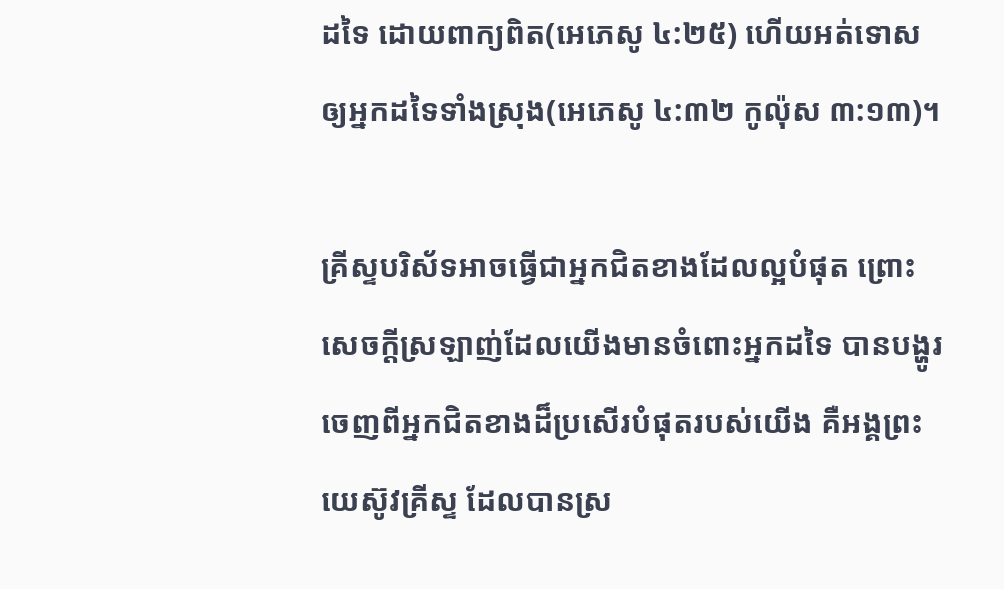ដទៃ ដោយពាក្យពិត(អេភេសូ ៤:២៥) ហើយអត់ទោសឲ្យអ្នកដទៃទាំងស្រុង(អេភេសូ ៤:៣២ កូល៉ុស ៣:១៣)។

គ្រីស្ទបរិស័ទអាចធ្វើជាអ្នកជិតខាងដែលល្អបំផុត ព្រោះសេចក្តីស្រឡាញ់ដែលយើងមានចំពោះអ្នកដទៃ បានបង្ហូរចេញពីអ្នកជិតខាងដ៏ប្រសើរបំផុតរបស់យើង គឺអង្គព្រះយេស៊ូវគ្រីស្ទ ដែលបានស្រ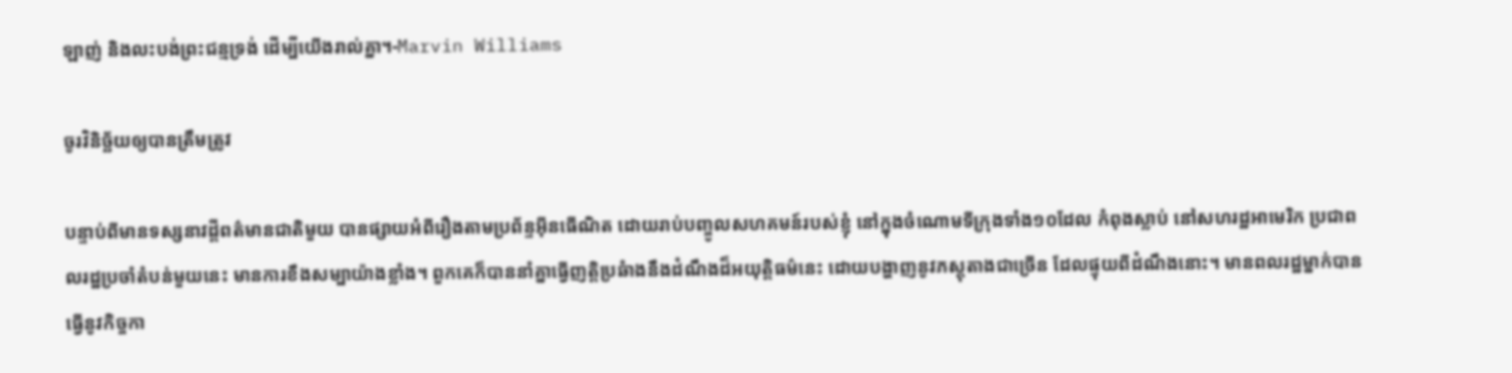ឡាញ់ និងលះបង់ព្រះជន្មទ្រង់ ដើម្បីយើងរាល់គ្នា។-Marvin Williams

ចូរវិនិច្ឆ័យឲ្យបានត្រឹមត្រូវ

បន្ទាប់ពីមានទស្សនាវដ្តីពត៌មានជាតិមួយ បានផ្សាយអំពីរឿងតាមប្រព័ន្ទអ៊ីនធើណិត ដោយរាប់បញ្ចូលសហគមន៍របស់ខ្ញុំ នៅក្នុងចំណោមទីក្រុងទាំង១០ដែល កំពុងស្លាប់ នៅសហរដ្ឋអាមេរិក ប្រជាពលរដ្ឋប្រចាំតំបន់មួយនេះ មានការខឹងសម្បាយ៉ាងខ្លាំង។ ពួកគេក៏បាននាំគ្នាធ្វើញត្តិប្រឆំាងនឹងដំណឹងដ៏អយុត្តិធម៌នេះ ដោយបង្ហាញនូវភស្តុតាងជាច្រើន ដែលផ្ទុយពីដំណឹងនោះ។ មានពលរដ្ឋម្នាក់បានធ្វើនូវកិច្ចកា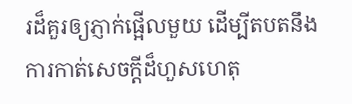រដ៏គួរឲ្យភ្ញាក់ផ្អើលមួយ ដើម្បីតបតនឹងការកាត់សេចក្តីដ៏ហួសហេតុ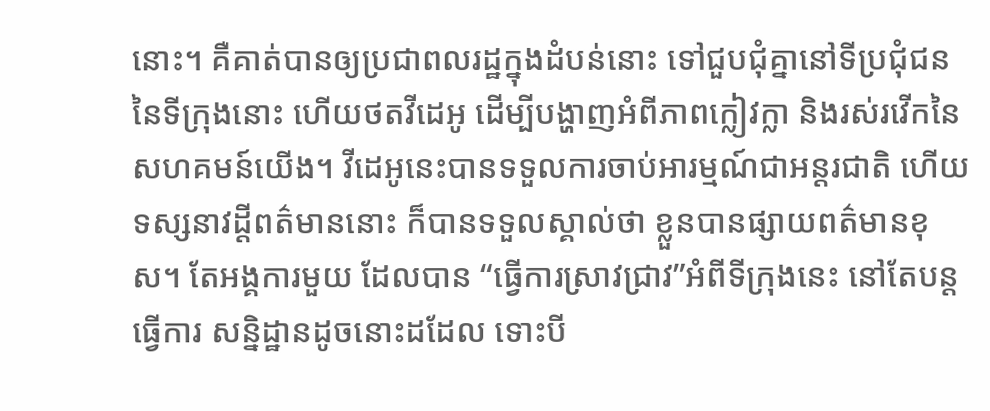នោះ។ គឺគាត់បានឲ្យប្រជាពលរដ្ឋក្នុងដំបន់នោះ ទៅជួបជុំគ្នានៅទីប្រជុំជននៃទីក្រុងនោះ ហើយថតវីដេអូ ដើម្បីបង្ហាញអំពីភាពក្លៀវក្លា និងរស់រវើកនៃសហគមន៍យើង។ វីដេអូនេះបានទទួលការចាប់អារម្មណ៍ជាអន្តរជាតិ ហើយទស្សនាវដ្ដីពត៌មាននោះ ក៏បានទទួលស្គាល់ថា ខ្លួនបានផ្សាយពត៌មានខុស។ តែអង្គការមួយ ដែលបាន “ធ្វើការស្រាវជ្រាវ”អំពីទីក្រុងនេះ នៅតែបន្តធ្វើការ សន្និដ្ឋានដូចនោះដដែល ទោះបី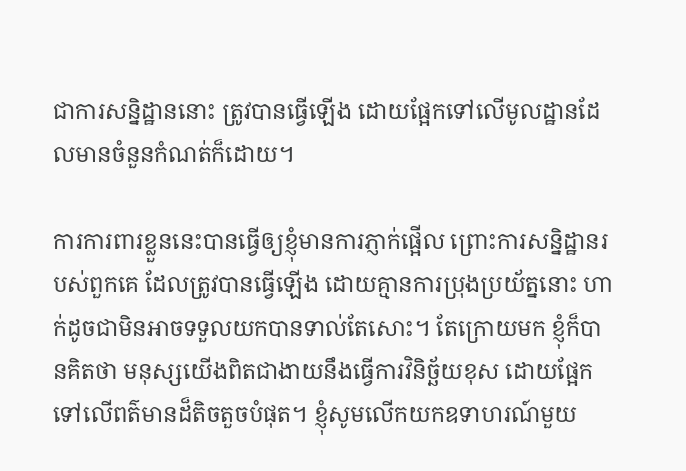ជាការសន្និដ្ឋាននោះ ត្រូវបានធ្វើឡើង ដោយផ្អែកទៅលើមូលដ្ឋានដែលមានចំនួនកំណត់ក៏ដោយ។

ការការពារខ្លួននេះបានធ្វើឲ្យខ្ញុំមានការភ្ញាក់ផ្អើល ព្រោះការសន្និដ្ឋានរបស់ពួកគេ ដែលត្រូវបានធ្វើឡើង ដោយគ្មានការប្រុងប្រយ័ត្ននោះ ហាក់ដូចជាមិនអាចទទួលយកបានទាល់តែសោះ។ តែក្រោយមក ខ្ញុំក៏បានគិតថា មនុស្សយើងពិតជាងាយនឹងធ្វើការវិនិច្ឆ័យខុស ដោយផ្អែកទៅលើពត៌មានដ៏តិចតួចបំផុត។ ខ្ញុំសូមលើកយកឧទាហរណ៍មួយ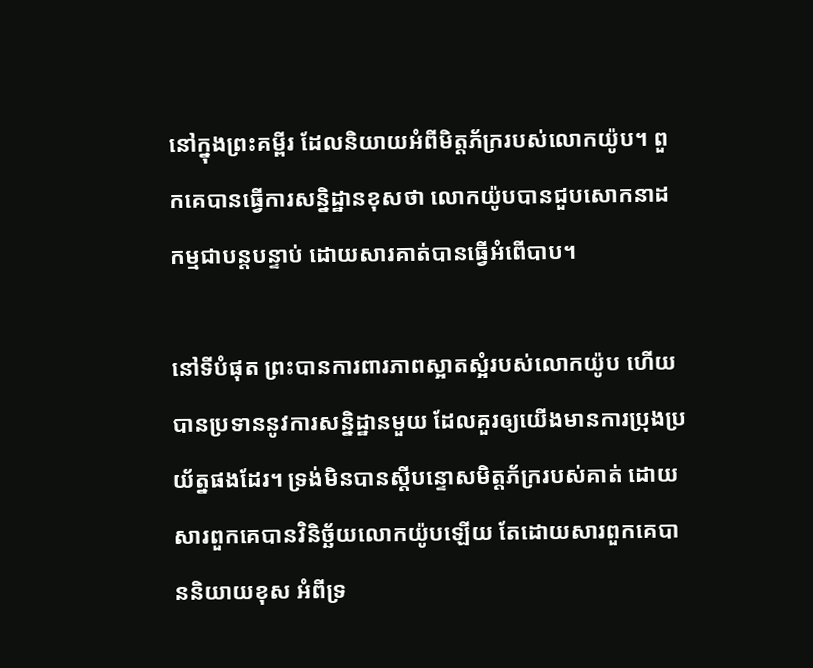នៅក្នុងព្រះគម្ពីរ ដែលនិយាយអំពីមិត្តភ័ក្ររបស់លោកយ៉ូប។ ពួកគេបានធ្វើការសន្និដ្ឋានខុសថា លោកយ៉ូបបានជួបសោកនាដកម្មជាបន្តបន្ទាប់ ដោយសារគាត់បានធ្វើអំពើបាប។

នៅទីបំផុត ព្រះបានការពារភាពស្អាតស្អំរបស់លោកយ៉ូប ហើយបានប្រទាននូវការសន្និដ្ឋានមួយ ដែលគួរឲ្យយើងមានការប្រុងប្រយ័ត្នផងដែរ។ ទ្រង់មិនបានស្តីបន្ទោសមិត្តភ័ក្ររបស់គាត់ ដោយសារពួកគេបានវិនិច្ឆ័យលោកយ៉ូបឡើយ តែដោយសារពួកគេបាននិយាយខុស អំពីទ្រ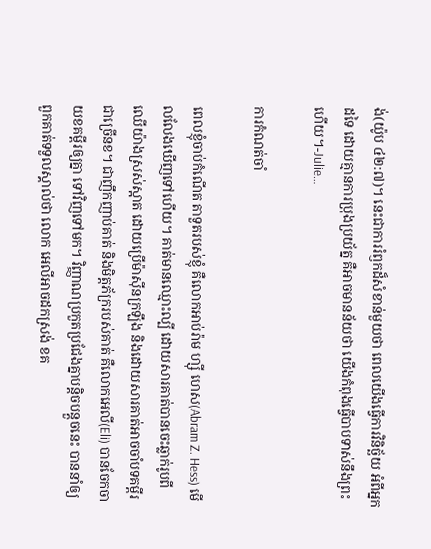ង់(យ៉ូប ៤២:៧)។ នេះជាការរំឭកដ៏សំខាន់មួយថា ពេលយើងធ្វើការវិនិច្ឆ័យ អំពីអ្នកដទៃ ដោយគ្មានការប្រុងប្រយ័ត្ន គឺអាចមានន័យថា យើងកំពុងធ្វើបាបទាស់នឹងព្រះហើយ។-Julie…

ការកំណត់ចាំ

ពេលខ្ញុំចាប់កំណើត តាទួតរបស់ខ្ញុំ គឺលោកអាប់រ៉ាម ហ្ស៊ី ហេស(Abram Z. Hess) មើលលែងឃើញទៅហើយ។ គាត់មានឈ្មោះល្បី ដោយសារគាត់បានចេះឆ្លាក់រូបពីឈើយ៉ាងស្រស់ស្អាត ដោយប្រើម៉ាស៊ីនក្រឡឹង និងដោយសារគាត់អាចចាំបទគម្ពីរជាច្រើនខ។ ជាញឹកញាប់គាត់ និងមិត្តភ័ក្ររបស់គាត់ គឺលោកអេលី(Eli) បានចែកចាយខគម្ពីរឲ្យគ្នា ទៅវិញទៅមក។ វិញ្ញាណប្រកួតប្រជែងគ្នាបន្តិចបន្តួចនេះ បាននាំឲ្យពួកគាត់ទទួលស្គាល់ថា លោក អេលីអាចដកស្រង់ ខគ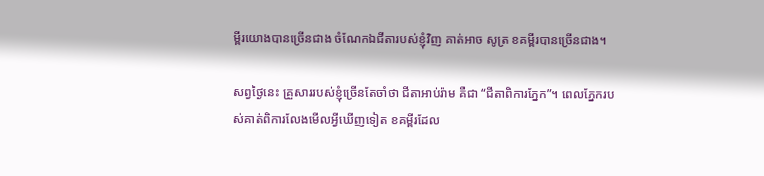ម្ពីរយោងបានច្រើនជាង ចំណែកឯជីតារបស់ខ្ញុំវិញ គាត់អាច សូត្រ ខគម្ពីរបានច្រើនជាង។

សព្វថ្ងៃនេះ គ្រួសាររបស់ខ្ញុំច្រើនតែចាំថា ជីតាអាប់រ៉ាម គឺជា “ជីតាពិការភ្នែក”។ ពេលភ្នែករបស់គាត់ពិការលែងមើលអ្វីឃើញទៀត ខគម្ពីរដែល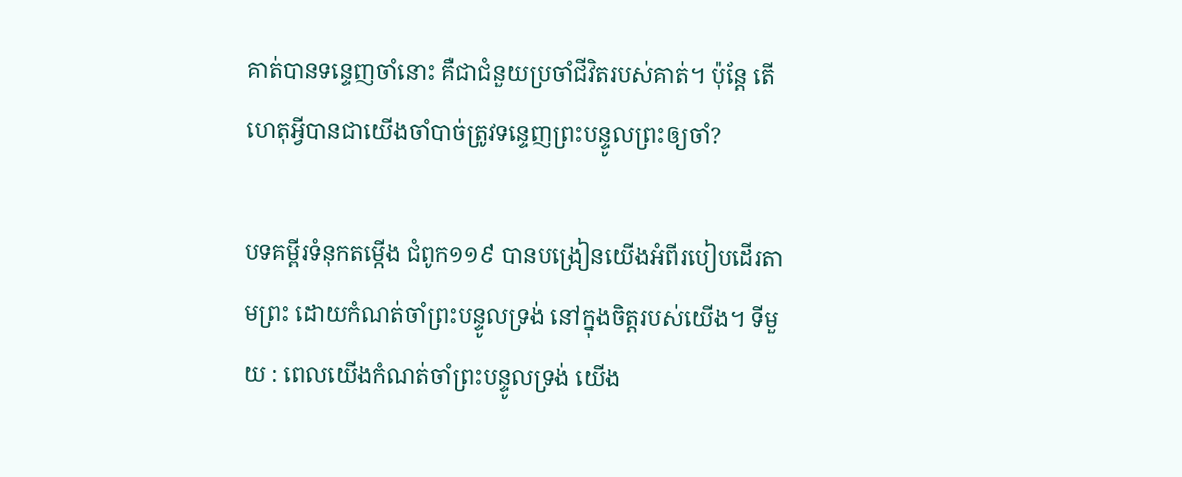គាត់បានទន្ទេញចាំនោះ គឺជាជំនួយប្រចាំជីវិតរបស់គាត់។ ប៉ុន្តែ តើហេតុអ្វីបានជាយើងចាំបាច់ត្រូវទន្ទេញព្រះបន្ទូលព្រះឲ្យចាំ?

បទគម្ពីរទំនុកតម្កើង ជំពូក១១៩ បានបង្រៀនយើងអំពីរបៀបដើរតាមព្រះ ដោយកំណត់ចាំព្រះបន្ទូលទ្រង់ នៅក្នុងចិត្តរបស់យើង។ ទីមួយ : ពេលយើងកំណត់ចាំព្រះបន្ទូលទ្រង់ យើង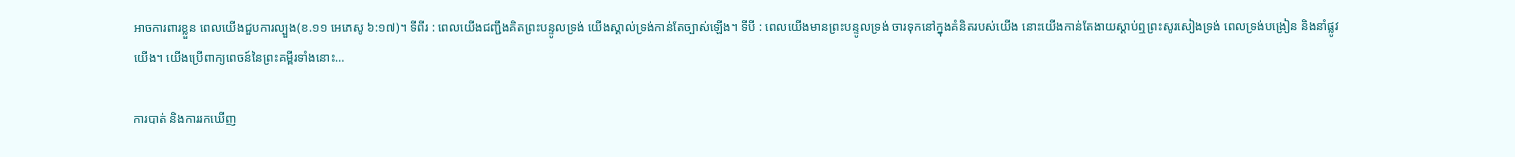អាចការពារខ្លួន ពេលយើងជួបការល្បួង(ខ.១១ អេភេសូ ៦:១៧)។ ទីពីរ : ពេលយើងជញ្ជឹងគិតព្រះបន្ទូលទ្រង់ យើងស្គាល់ទ្រង់កាន់តែច្បាស់ឡើង។ ទីបី : ពេលយើងមានព្រះបន្ទូលទ្រង់ ចារទុកនៅក្នុងគំនិតរបស់យើង នោះយើងកាន់តែងាយស្តាប់ឮព្រះសូរសៀងទ្រង់ ពេលទ្រង់បង្រៀន និងនាំផ្លូវយើង។ យើងប្រើពាក្យពេចន៍នៃព្រះគម្ពីរទាំងនោះ…

ការបាត់ និងការរកឃើញ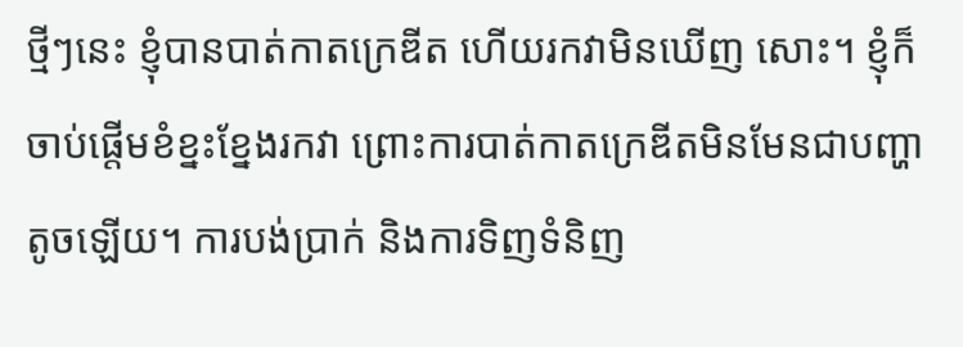ថ្មីៗនេះ ខ្ញុំបានបាត់កាតក្រេឌីត ហើយរកវាមិនឃើញ សោះ។ ខ្ញុំក៏ចាប់ផ្តើមខំខ្នះខ្នែងរកវា ព្រោះការបាត់កាតក្រេឌីតមិនមែនជាបញ្ហាតូចឡើយ។ ការបង់ប្រាក់ និងការទិញទំនិញ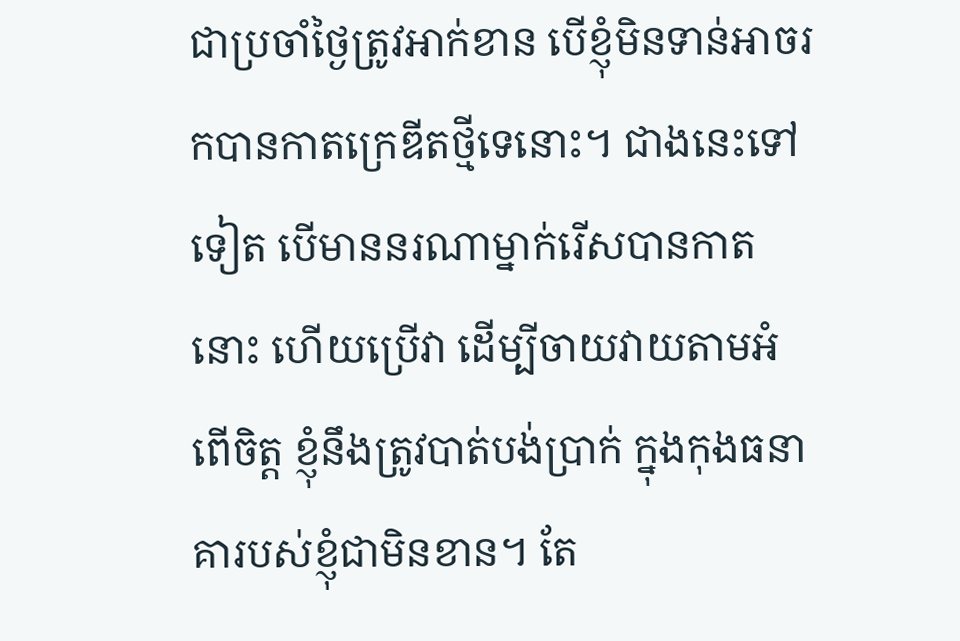ជាប្រចាំថ្ងៃត្រូវអាក់ខាន បើខ្ញុំមិនទាន់អាចរកបានកាតក្រេឌីតថ្មីទេនោះ។ ជាងនេះទៅទៀត បើមាននរណាម្នាក់រើសបានកាតនោះ ហើយប្រើវា ដើម្បីចាយវាយតាមអំពើចិត្ត ខ្ញុំនឹងត្រូវបាត់បង់ប្រាក់ ក្នុងកុងធនាគារបស់ខ្ញុំជាមិនខាន។ តែ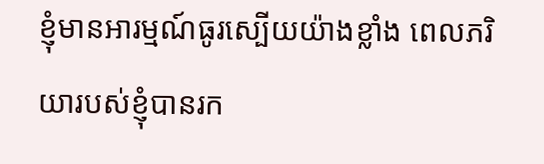ខ្ញុំមានអារម្មណ៍ធូរស្បើយយ៉ាងខ្លាំង ពេលភរិយារបស់ខ្ញុំបានរក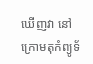ឃើញវា នៅក្រោមតុកំព្យូទ័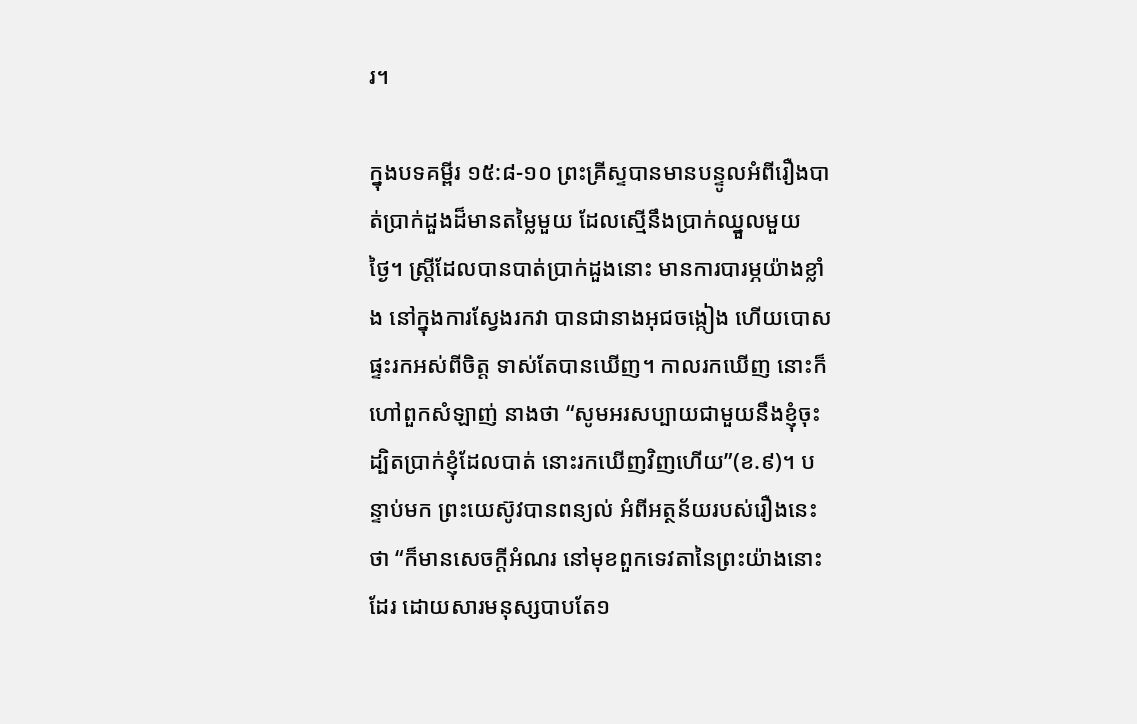រ។

ក្នុងបទគម្ពីរ ១៥:៨-១០ ព្រះគ្រីស្ទបានមានបន្ទូលអំពីរឿងបាត់ប្រាក់ដួងដ៏មានតម្លៃមួយ ដែលស្មើនឹងប្រាក់ឈ្នួលមួយថ្ងៃ។ ស្រ្តីដែលបានបាត់ប្រាក់ដួងនោះ មានការបារម្ភយ៉ាងខ្លាំង នៅក្នុងការស្វែងរកវា បានជានាងអុជចង្កៀង ហើយបោសផ្ទះរកអស់ពីចិត្ត ទាស់តែបានឃើញ។ កាលរកឃើញ នោះក៏ហៅពួកសំឡាញ់ នាងថា “សូមអរសប្បាយជាមួយនឹងខ្ញុំចុះ ដ្បិតប្រាក់ខ្ញុំដែលបាត់ នោះរកឃើញវិញហើយ”(ខ.៩)។ បន្ទាប់មក ព្រះយេស៊ូវបានពន្យល់ អំពីអត្ថន័យរបស់រឿងនេះថា “ក៏មានសេចក្តីអំណរ នៅមុខពួកទេវតានៃព្រះយ៉ាងនោះដែរ ដោយសារមនុស្សបាបតែ១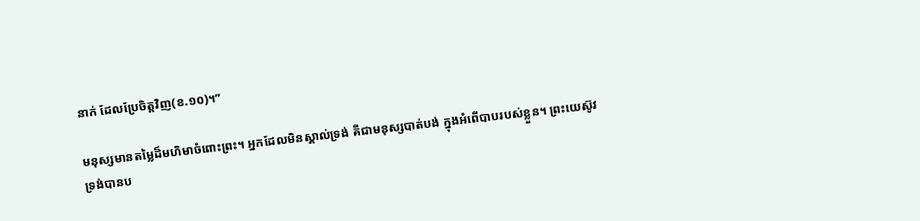នាក់ ដែលប្រែចិត្តវិញ(ខ.១០)។”

មនុស្សមានតម្លៃដ៏មហិមាចំពោះព្រះ។ អ្នកដែលមិនស្គាល់ទ្រង់ គឺជាមនុស្សបាត់បង់ ក្នុងអំពើបាបរបស់ខ្លួន។ ព្រះយេស៊ូវទ្រង់បានប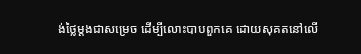ង់ថ្លៃម្តងជាសម្រេច ដើម្បីលោះបាបពួកគេ ដោយសុគតនៅលើ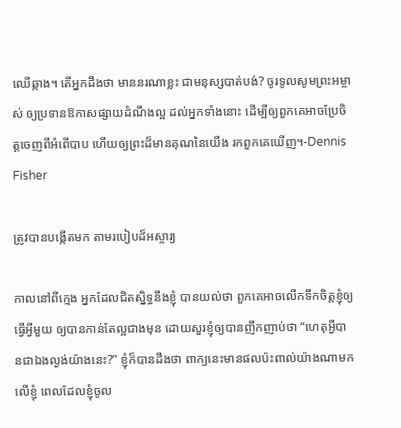ឈើឆ្កាង។ តើអ្នកដឹងថា មាននរណាខ្លះ ជាមនុស្សបាត់បង់? ចូរទូលសូមព្រះអម្ចាស់ ឲ្យប្រទានឱកាសផ្សាយដំណឹងល្អ ដល់អ្នកទាំងនោះ ដើម្បីឲ្យពួកគេអាចប្រែចិត្តចេញពីអំពើបាប ហើយឲ្យព្រះដ៏មានគុណនៃយើង រកពួកគេឃើញ។-Dennis Fisher

ត្រូវបានបង្កើតមក តាមរបៀបដ៏អស្ចារ្យ

កាលនៅពីក្មេង អ្នកដែលជិតស្និទ្ធនឹងខ្ញុំ បានយល់ថា ពួកគេអាចលើកទឹកចិត្តខ្ញុំឲ្យធ្វើអ្វីមួយ ឲ្យបានកាន់តែល្អជាងមុន ដោយសួរខ្ញុំឲ្យបានញឹកញាប់ថា “ហេតុអ្វីបានជាឯងល្ងង់យ៉ាងនេះ?” ខ្ញុំក៏បានដឹងថា ពាក្យនេះមានផលប៉ះពាល់យ៉ាងណាមកលើខ្ញុំ ពេលដែលខ្ញុំចូល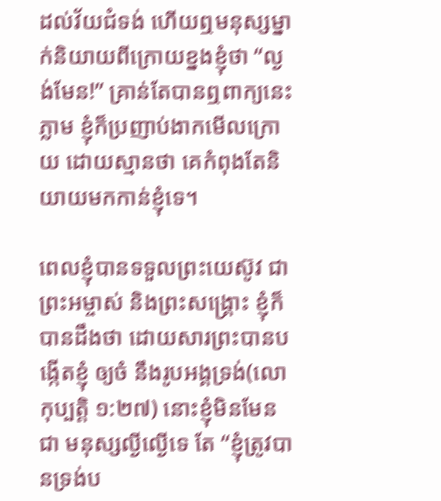ដល់វ័យជំទង់ ហើយឮមនុស្សម្នាក់និយាយពីក្រោយខ្នងខ្ញុំថា “ល្ងង់មែន!” គ្រាន់តែបានឮពាក្យនេះភ្លាម ខ្ញុំក៏ប្រញាប់ងាកមើលក្រោយ ដោយស្មានថា គេកំពុងតែនិយាយមកកាន់ខ្ញុំទេ។

ពេលខ្ញុំបានទទួលព្រះយេស៊ូវ ជាព្រះអម្ចាស់ និងព្រះសង្គ្រោះ ខ្ញុំក៏បានដឹងថា ដោយសារព្រះបានបង្កើតខ្ញុំ ឲ្យចំ នឹងរូបអង្គទ្រង់(លោកុប្បត្តិ ១:២៧) នោះខ្ញុំមិនមែនជា មនុស្សល្ងីល្ងើទេ តែ “ខ្ញុំត្រូវបានទ្រង់ប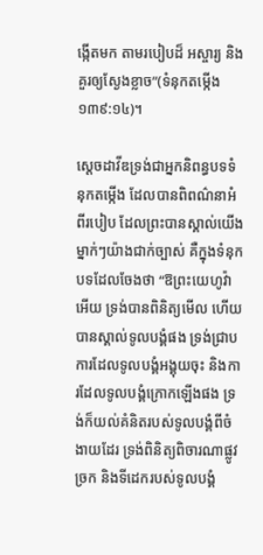ង្កើតមក តាមរបៀបដ៏ អស្ចារ្យ និងគួរឲ្យស្ងែងខ្លាច”(ទំនុកតម្កើង ១៣៩:១៤)។

ស្តេចដាវីឌទ្រង់ជាអ្នកនិពន្ធបទទំនុកតម្កើង ដែលបានពិពណ៌នាអំពីរបៀប ដែលព្រះបានស្គាល់យើងម្នាក់ៗយ៉ាងជាក់ច្បាស់ គឺក្នុងទំនុកបទដែលចែងថា “ឱព្រះយេហូវ៉ាអើយ ទ្រង់បានពិនិត្យមើល ហើយបានស្គាល់ទូលបង្គំផង ទ្រង់ជ្រាបការដែលទូលបង្គំអង្គុយចុះ និងការដែលទូលបង្គំក្រោកឡើងផង ទ្រង់ក៏យល់គំនិតរបស់ទូលបង្គំពីចំងាយដែរ ទ្រង់ពិនិត្យពិចារណាផ្លូវច្រក និងទីដេករបស់ទូលបង្គំ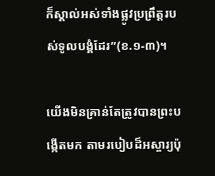ក៏ស្គាល់អស់ទាំងផ្លូវប្រព្រឹត្តរបស់ទូលបង្គំដែរ”(ខ.១-៣)។

យើងមិនគ្រាន់តែត្រូវបានព្រះបង្កើតមក តាមរបៀបដ៏អស្ចារ្យប៉ុ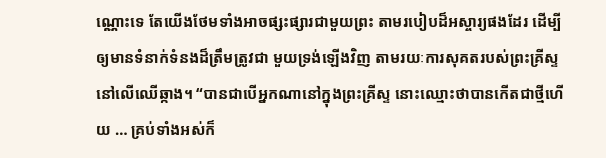ណ្ណោះទេ តែយើងថែមទាំងអាចផ្សះផ្សារជាមួយព្រះ តាមរបៀបដ៏អស្ចារ្យផងដែរ ដើម្បីឲ្យមានទំនាក់ទំនងដ៏ត្រឹមត្រូវជា មួយទ្រង់ឡើងវិញ តាមរយៈការសុគតរបស់ព្រះគ្រីស្ទនៅលើឈើឆ្កាង។ “បានជាបើអ្នកណានៅក្នុងព្រះគ្រីស្ទ នោះឈ្មោះថាបានកើតជាថ្មីហើយ … គ្រប់ទាំងអស់ក៏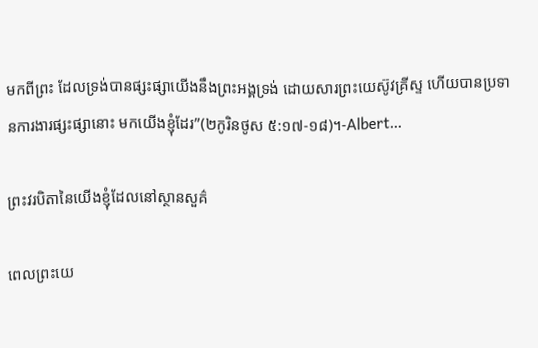មកពីព្រះ ដែលទ្រង់បានផ្សះផ្សាយើងនឹងព្រះអង្គទ្រង់ ដោយសារព្រះយេស៊ូវគ្រីស្ទ ហើយបានប្រទានការងារផ្សះផ្សានោះ មកយើងខ្ញុំដែរ”(២កូរិនថូស ៥:១៧-១៨)។-Albert…

ព្រះវរបិតានៃយើងខ្ញុំដែលនៅស្ថានសួគ៌

ពេលព្រះយេ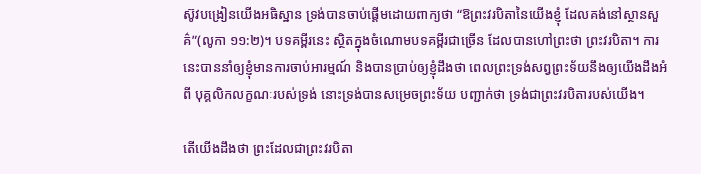ស៊ូវបង្រៀនយើងអធិស្ឋាន ទ្រង់បានចាប់ផ្តើមដោយពាក្យថា “ឱព្រះវរបិតានៃយើងខ្ញុំ ដែលគង់នៅស្ថានសួគ៌”(លូកា ១១:២)។ បទគម្ពីរនេះ ស្ថិតក្នុងចំណោមបទគម្ពីរជាច្រើន ដែលបានហៅព្រះថា ព្រះវរបិតា។ ការនេះបាននាំឲ្យខ្ញុំមានការចាប់អារម្មណ៍ និងបានប្រាប់ឲ្យខ្ញុំដឹងថា ពេលព្រះទ្រង់សព្វព្រះទ័យនឹងឲ្យយើងដឹងអំពី បុគ្គលិកលក្ខណៈរបស់ទ្រង់ នោះទ្រង់បានសម្រេចព្រះទ័យ បញ្ជាក់ថា ទ្រង់ជាព្រះវរបិតារបស់យើង។

តើយើងដឹងថា ព្រះដែលជាព្រះវរបិតា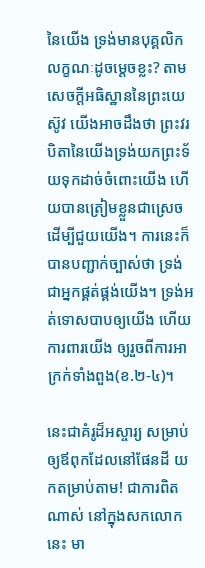នៃយើង ទ្រង់មានបុគ្គលិកលក្ខណៈដូចម្តេចខ្លះ? តាមសេចក្តីអធិស្ឋាននៃព្រះយេស៊ូវ យើងអាចដឹងថា ព្រះវរបិតានៃយើងទ្រង់យកព្រះទ័យទុកដាច់ចំពោះយើង ហើយបានត្រៀមខ្លួនជាស្រេច ដើម្បីជួយយើង។ ការនេះក៏បានបញ្ជាក់ច្បាស់ថា ទ្រង់ជាអ្នកផ្គត់ផ្គង់យើង។ ទ្រង់អត់ទោសបាបឲ្យយើង ហើយការពារយើង ឲ្យរួចពីការអាក្រក់ទាំងពួង(ខ.២-៤)។

នេះជាគំរូដ៏អស្ចារ្យ សម្រាប់ឲ្យឪពុកដែលនៅផែនដី យកតម្រាប់តាម! ជាការពិតណាស់ នៅក្នុងសកលោកនេះ មា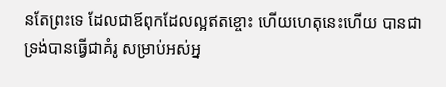នតែព្រះទេ ដែលជាឪពុកដែលល្អឥតខ្ចោះ ហើយហេតុនេះហើយ បានជាទ្រង់បានធ្វើជាគំរូ សម្រាប់អស់អ្ន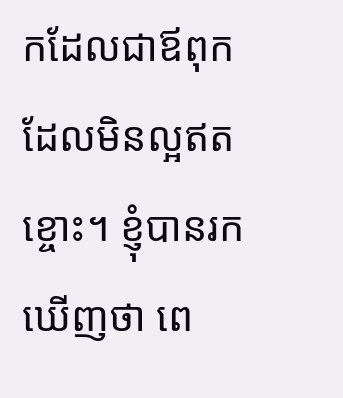កដែលជាឪពុកដែលមិនល្អឥតខ្ចោះ។ ខ្ញុំបានរកឃើញថា ពេ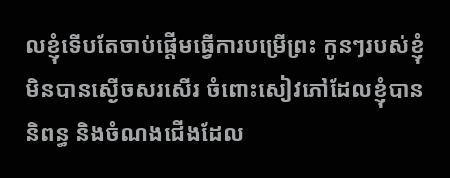លខ្ញុំទើបតែចាប់ផ្តើមធ្វើការបម្រើព្រះ កូនៗរបស់ខ្ញុំមិនបានស្ងើចសរសើរ ចំពោះសៀវភៅដែលខ្ញុំបាននិពន្ធ និងចំណងជើងដែល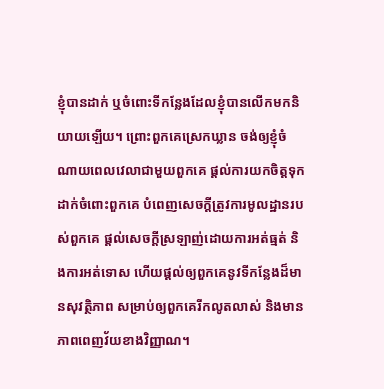ខ្ញុំបានដាក់ ឬចំពោះទីកន្លែងដែលខ្ញុំបានលើកមកនិយាយឡើយ។ ព្រោះពួកគេស្រេកឃ្លាន ចង់ឲ្យខ្ញុំចំណាយពេលវេលាជាមួយពួកគេ ផ្តល់ការយកចិត្តទុកដាក់ចំពោះពួកគេ បំពេញសេចក្តីត្រូវការមូលដ្ឋានរបស់ពួកគេ ផ្តល់សេចក្តីស្រឡាញ់ដោយការអត់ធ្មត់ និងការអត់ទោស ហើយផ្តល់ឲ្យពួកគេនូវទីកន្លែងដ៏មានសុវត្ថិភាព សម្រាប់ឲ្យពួកគេរីកលូតលាស់ និងមានភាពពេញវ័យខាងវិញ្ញាណ។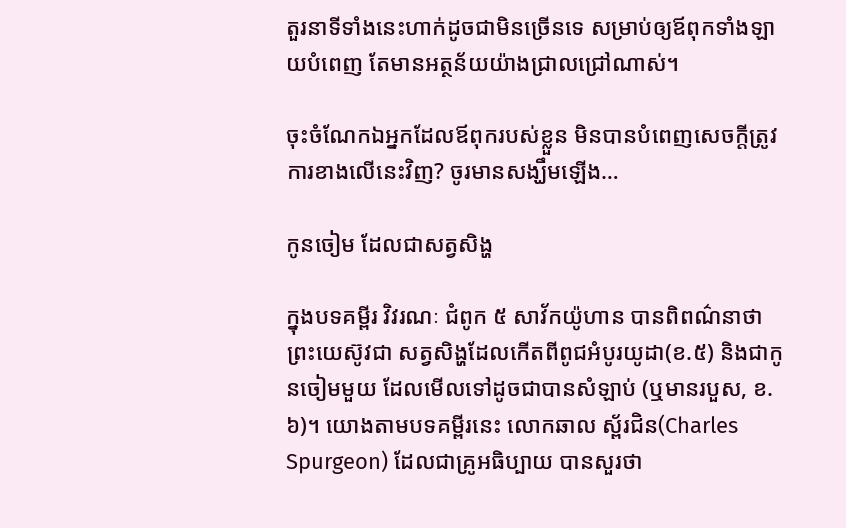តួរនាទីទាំងនេះហាក់ដូចជាមិនច្រើនទេ សម្រាប់ឲ្យឪពុកទាំងឡាយបំពេញ តែមានអត្ថន័យយ៉ាងជ្រាលជ្រៅណាស់។

ចុះចំណែកឯអ្នកដែលឪពុករបស់ខ្លួន មិនបានបំពេញសេចក្តីត្រូវការខាងលើនេះវិញ? ចូរមានសង្ឃឹមឡើង…

កូនចៀម ដែលជាសត្វសិង្ហ

ក្នុងបទគម្ពីរ វិវរណៈ ជំពូក ៥ សាវ័កយ៉ូហាន បានពិពណ៌នាថា ព្រះយេស៊ូវជា សត្វសិង្ហដែលកើតពីពូជអំបូរយូដា(ខ.៥) និងជាកូនចៀមមួយ ដែលមើលទៅដូចជាបានសំឡាប់ (ឬមានរបួស, ខ.៦)។ យោងតាមបទគម្ពីរនេះ លោកឆាល ស្ព័រជិន(Charles Spurgeon) ដែលជាគ្រូអធិប្បាយ បានសួរថា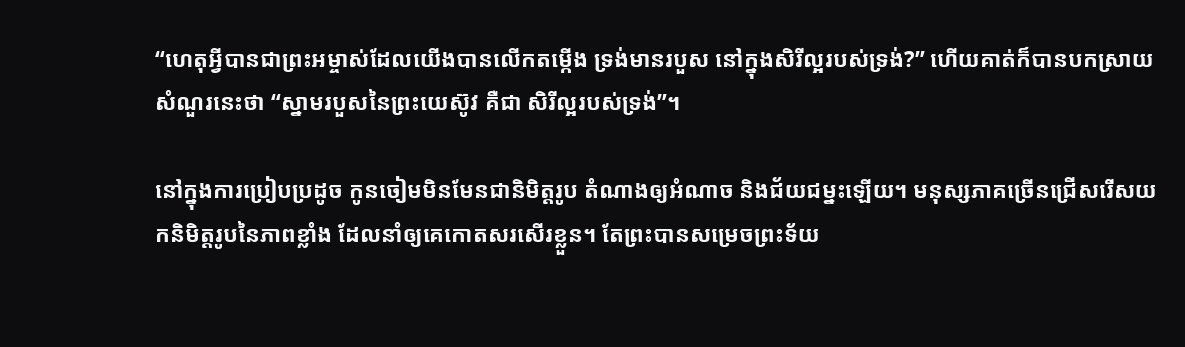“ហេតុអ្វីបានជាព្រះអម្ចាស់ដែលយើងបានលើកតម្កើង ទ្រង់មានរបួស នៅក្នុងសិរីល្អរបស់ទ្រង់?” ហើយគាត់ក៏បានបកស្រាយសំណួរនេះថា “ស្នាមរបួសនៃព្រះយេស៊ូវ គឺជា សិរីល្អរបស់ទ្រង់”។

នៅក្នុងការប្រៀបប្រដូច កូនចៀមមិនមែនជានិមិត្តរូប តំណាងឲ្យអំណាច និងជ័យជម្នះឡើយ។ មនុស្សភាគច្រើនជ្រើសរើសយកនិមិត្តរូបនៃភាពខ្លាំង ដែលនាំឲ្យគេកោតសរសើរខ្លួន។ តែព្រះបានសម្រេចព្រះទ័យ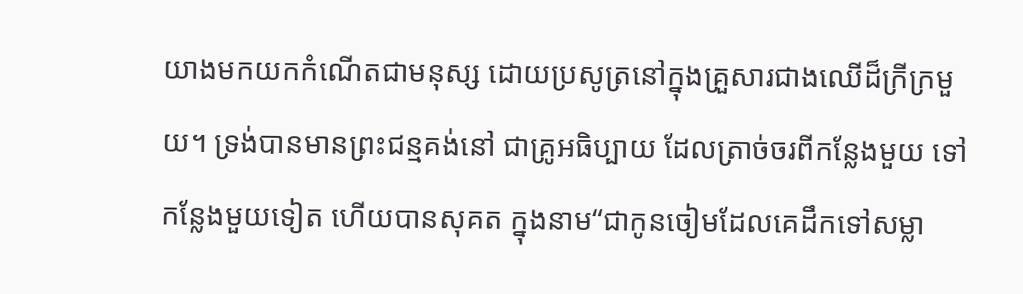យាងមកយកកំណើតជាមនុស្ស ដោយប្រសូត្រនៅក្នុងគ្រួសារជាងឈើដ៏ក្រីក្រមួយ។ ទ្រង់បានមានព្រះជន្មគង់នៅ ជាគ្រូអធិប្បាយ ដែលត្រាច់ចរពីកន្លែងមួយ ទៅកន្លែងមួយទៀត ហើយបានសុគត ក្នុងនាម“ជាកូនចៀមដែលគេដឹកទៅសម្លា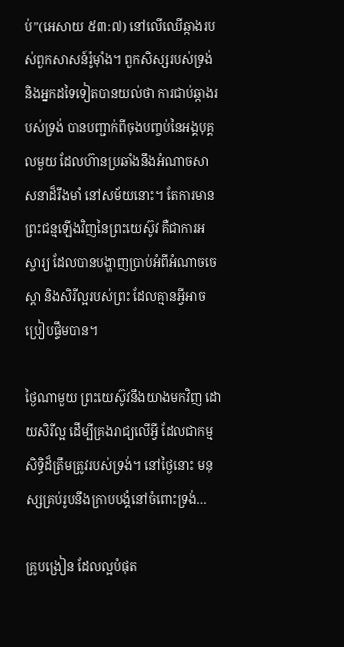ប់”(អេសាយ ៥៣:៧) នៅលើឈើឆ្កាងរបស់ពួកសាសន៍រ៉ូម៉ាំង។ ពួកសិស្សរបស់ទ្រង់ និងអ្នកដទៃទៀតបានយល់ថា ការជាប់ឆ្កាងរបស់ទ្រង់ បានបញ្ជាក់ពីចុងបញ្ចប់នៃអង្គបុគ្គលមួយ ដែលហ៊ានប្រឆាំងនឹងអំណាចសាសនាដ៏រឹងមាំ នៅសម័យនោះ។ តែការមានព្រះជន្មឡើងវិញនៃព្រះយេស៊ូវ គឺជាការអស្ចារ្យ ដែលបានបង្ហាញប្រាប់អំពីអំណាចចេស្តា និងសិរីល្អរបស់ព្រះ ដែលគ្មានអ្វីអាចប្រៀបផ្ទឹមបាន។

ថ្ងៃណាមួយ ព្រះយេស៊ូវនឹងយាងមកវិញ ដោយសិរីល្អ ដើម្បីគ្រងរាជ្យលើអ្វី ដែលជាកម្មសិទ្ធិដ៏ត្រឹមត្រូវរបស់ទ្រង់។ នៅថ្ងៃនោះ មនុស្សគ្រប់រូបនឹងក្រាបបង្គំនៅចំពោះទ្រង់…

គ្រូបង្រៀន ដែលល្អបំផុត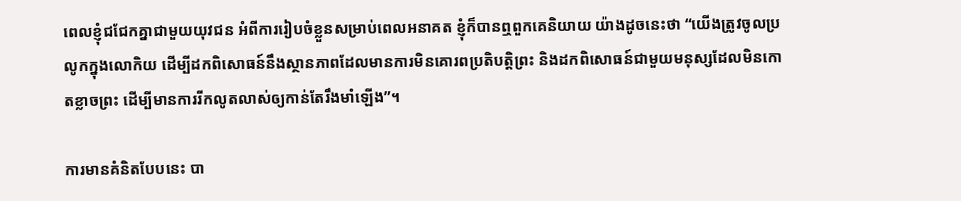ពេលខ្ញុំជជែកគ្នាជាមួយយុវជន អំពីការរៀបចំខ្លួនសម្រាប់ពេលអនាគត ខ្ញុំក៏បានឮពួកគេនិយាយ យ៉ាងដូចនេះថា “យើងត្រូវចូលប្រលូកក្នុងលោកិយ ដើម្បីដកពិសោធន៍នឹងស្ថានភាពដែលមានការមិនគោរពប្រតិបត្តិព្រះ និងដកពិសោធន៍ជាមួយមនុស្សដែលមិនកោតខ្លាចព្រះ ដើម្បីមានការរីកលូតលាស់ឲ្យកាន់តែរឹងមាំឡើង”។

ការមានគំនិតបែបនេះ បា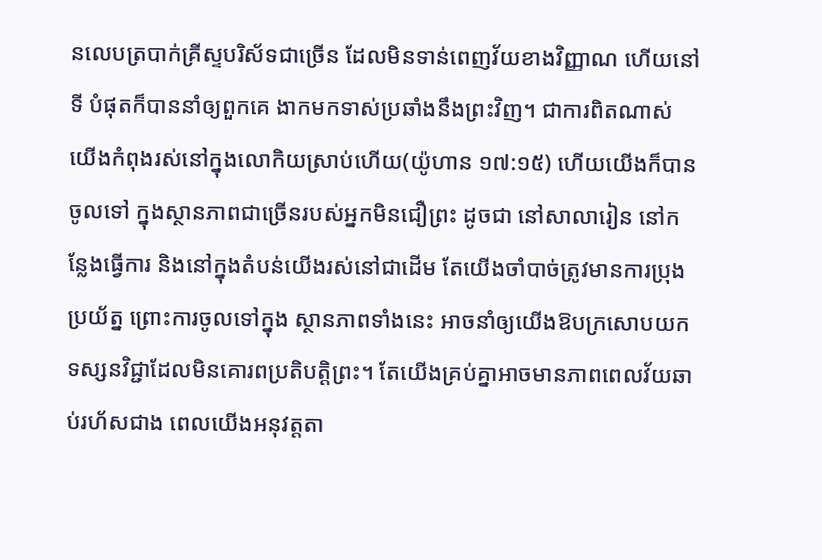នលេបត្របាក់គ្រីស្ទបរិស័ទជាច្រើន ដែលមិនទាន់ពេញវ័យខាងវិញ្ញាណ ហើយនៅទី បំផុតក៏បាននាំឲ្យពួកគេ ងាកមកទាស់ប្រឆាំងនឹងព្រះវិញ។ ជាការពិតណាស់ យើងកំពុងរស់នៅក្នុងលោកិយស្រាប់ហើយ(យ៉ូហាន ១៧:១៥) ហើយយើងក៏បានចូលទៅ ក្នុងស្ថានភាពជាច្រើនរបស់អ្នកមិនជឿព្រះ ដូចជា នៅសាលារៀន នៅកន្លែងធ្វើការ និងនៅក្នុងតំបន់យើងរស់នៅជាដើម តែយើងចាំបាច់ត្រូវមានការប្រុងប្រយ័ត្ន ព្រោះការចូលទៅក្នុង ស្ថានភាពទាំងនេះ អាចនាំឲ្យយើងឱបក្រសោបយក ទស្សនវិជ្ជាដែលមិនគោរពប្រតិបត្តិព្រះ។ តែយើងគ្រប់គ្នាអាចមានភាពពេលវ័យឆាប់រហ័សជាង ពេលយើងអនុវត្តតា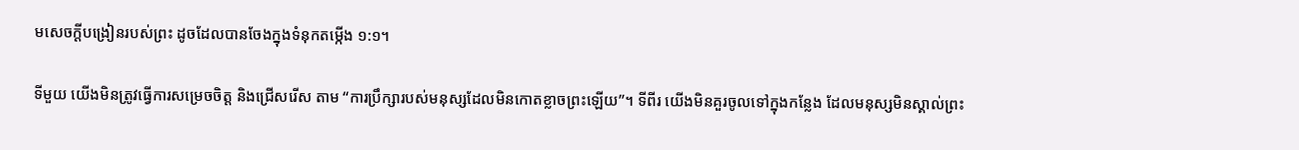មសេចក្តីបង្រៀនរបស់ព្រះ ដូចដែលបានចែងក្នុងទំនុកតម្កើង ១:១។

ទីមួយ យើងមិនត្រូវធ្វើការសម្រេចចិត្ត និងជ្រើសរើស តាម “ការប្រឹក្សារបស់មនុស្សដែលមិនកោតខ្លាចព្រះឡើយ”។ ទីពីរ យើងមិនគួរចូលទៅក្នុងកន្លែង ដែលមនុស្សមិនស្គាល់ព្រះ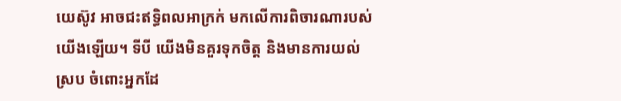យេស៊ូវ អាចជះឥទ្ធិពលអាក្រក់ មកលើការពិចារណារបស់យើងឡើយ។ ទីបី យើងមិនគួរទុកចិត្ត និងមានការយល់ស្រប ចំពោះអ្នកដែ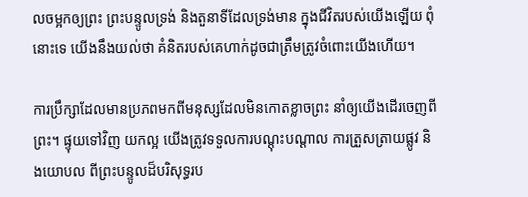លចម្អកឲ្យព្រះ ព្រះបន្ទូលទ្រង់ និងតួនាទីដែលទ្រង់មាន ក្នុងជីវិតរបស់យើងឡើយ ពុំនោះទេ យើងនឹងយល់ថា គំនិតរបស់គេហាក់ដូចជាត្រឹមត្រូវចំពោះយើងហើយ។

ការប្រឹក្សាដែលមានប្រភពមកពីមនុស្សដែលមិនកោតខ្លាចព្រះ នាំឲ្យយើងដើរចេញពីព្រះ។ ផ្ទុយទៅវិញ យកល្អ យើងត្រូវទទួលការបណ្តុះបណ្តាល ការត្រួសត្រាយផ្លូវ និងយោបល ពីព្រះបន្ទូលដ៏បរិសុទ្ធរប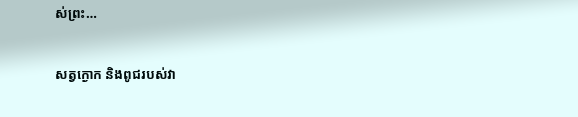ស់ព្រះ…

សត្វក្ងោក និងពូជរបស់វា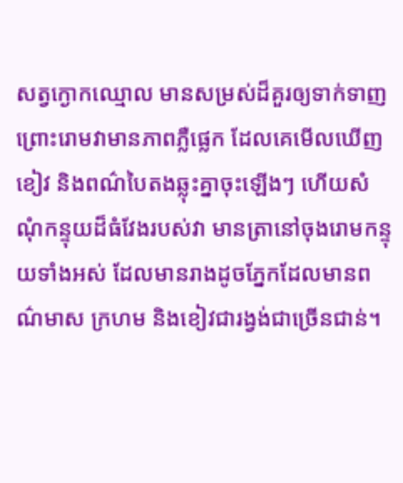សត្វក្ងោកឈ្មោល មានសម្រស់ដ៏គួរឲ្យទាក់ទាញ ព្រោះរោមវាមានភាពភ្លឺផ្លេក ដែលគេមើលឃើញខៀវ និងពណ៌បៃតងឆ្លុះគ្នាចុះឡើងៗ ហើយសំណុំកន្ទុយដ៏ធំវែងរបស់វា មានត្រានៅចុងរោមកន្ទុយទាំងអស់ ដែលមានរាងដូចភ្នែកដែលមានពណ៌មាស ក្រហម និងខៀវជារង្វង់ជាច្រើនជាន់។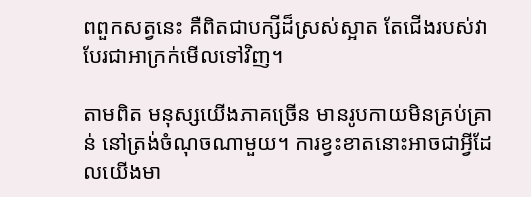ពពួកសត្វនេះ គឺពិតជាបក្សីដ៏ស្រស់ស្អាត តែជើងរបស់វាបែរជាអាក្រក់មើលទៅវិញ។

តាមពិត មនុស្សយើងភាគច្រើន មានរូបកាយមិនគ្រប់គ្រាន់ នៅត្រង់ចំណុចណាមួយ។ ការខ្វះខាតនោះអាចជាអ្វីដែលយើងមា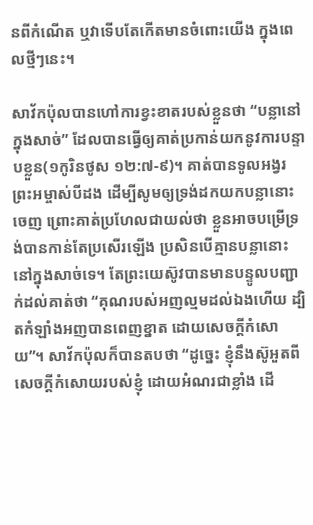នពីកំណើត ឬវាទើបតែកើតមានចំពោះយើង ក្នុងពេលថ្មីៗនេះ។

សាវ័កប៉ុលបានហៅការខ្វះខាតរបស់ខ្លួនថា “បន្លានៅក្នុងសាច់” ដែលបានធ្វើឲ្យគាត់ប្រកាន់យកនូវការបន្ទាបខ្លួន(១កូរិនថូស ១២:៧-៩)។ គាត់បានទូលអង្វរព្រះអម្ចាស់បីដង ដើម្បីសូមឲ្យទ្រង់ដកយកបន្លានោះចេញ ព្រោះគាត់ប្រហែលជាយល់ថា ខ្លួនអាចបម្រើទ្រង់បានកាន់តែប្រសើរឡើង ប្រសិនបើគ្មានបន្លានោះនៅក្នុងសាច់ទេ។ តែព្រះយេស៊ូវបានមានបន្ទូលបញ្ជាក់ដល់គាត់ថា “គុណរបស់អញល្មមដល់ឯងហើយ ដ្បិតកំឡាំងអញបានពេញខ្នាត ដោយសេចក្តីកំសោយ”។ សាវ័កប៉ុលក៏បានតបថា “ដូច្នេះ ខ្ញុំនឹងស៊ូអួតពីសេចក្តីកំសោយរបស់ខ្ញុំ ដោយអំណរជាខ្លាំង ដើ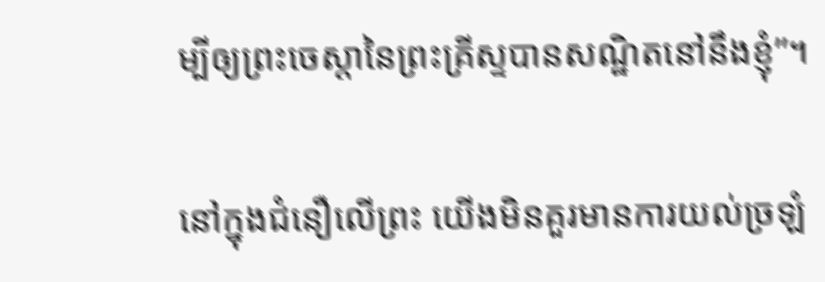ម្បីឲ្យព្រះចេស្តានៃព្រះគ្រីស្ទបានសណ្ឋិតនៅនឹងខ្ញុំ”។

នៅក្នុងជំនឿលើព្រះ យើងមិនគួរមានការយល់ច្រឡំ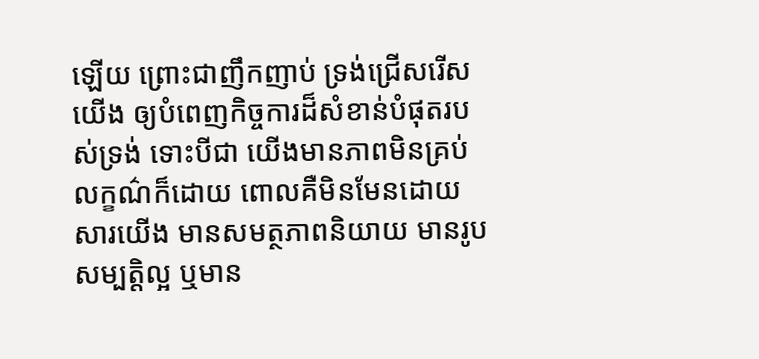ឡើយ ព្រោះជាញឹកញាប់ ទ្រង់ជ្រើសរើសយើង ឲ្យបំពេញកិច្ចការដ៏សំខាន់បំផុតរបស់ទ្រង់ ទោះបីជា យើងមានភាពមិនគ្រប់លក្ខណ៌ក៏ដោយ ពោលគឺមិនមែនដោយសារយើង មានសមត្ថភាពនិយាយ មានរូបសម្បត្តិល្អ ឬមាន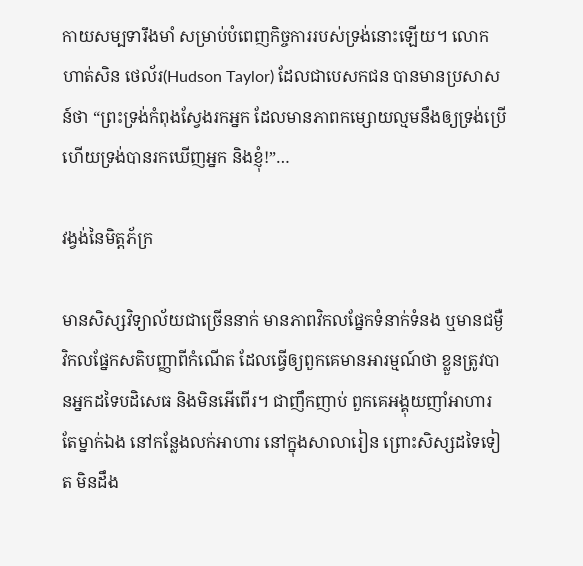កាយសម្បទារឹងមាំ សម្រាប់បំពេញកិច្ចការរបស់ទ្រង់នោះឡើយ។ លោកហាត់សិន ថេល័រ(Hudson Taylor) ដែលជាបេសកជន បានមានប្រសាសន៍ថា “ព្រះទ្រង់កំពុងស្វែងរកអ្នក ដែលមានភាពកម្សោយល្មមនឹងឲ្យទ្រង់ប្រើ ហើយទ្រង់បានរកឃើញអ្នក និងខ្ញុំ!”…

វង្វង់នៃមិត្តភ័ក្រ

មានសិស្សវិទ្យាល័យជាច្រើននាក់ មានភាពវិកលផ្នែកទំនាក់ទំនង ឬមានជម្ងឺវិកលផ្នែកសតិបញ្ញាពីកំណើត ដែលធ្វើឲ្យពួកគេមានអារម្មណ៍ថា ខ្លួនត្រូវបានអ្នកដទៃបដិសេធ និងមិនអើពើរ។ ជាញឹកញាប់ ពួកគេអង្គុយញាំអាហារតែម្នាក់ឯង នៅកន្លែងលក់អាហារ នៅក្នុងសាលារៀន ព្រោះសិស្សដទៃទៀត មិនដឹង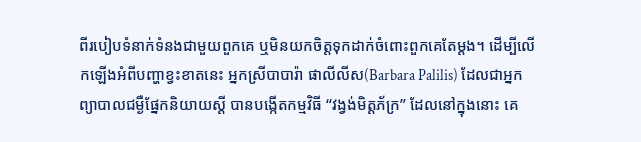ពីរបៀបទំនាក់ទំនងជាមួយពួកគេ ឬមិនយកចិត្តទុកដាក់ចំពោះពួកគេតែម្តង។ ដើម្បីលើកឡើងអំពីបញ្ហាខ្វះខាតនេះ អ្នកស្រីបាបារ៉ា ផាលីលីស(Barbara Palilis) ដែលជាអ្នកព្យាបាលជម្ងឺផ្នែកនិយាយស្តី បានបង្កើតកម្មវិធី “វង្វង់មិត្តភ័ក្រ” ដែលនៅក្នុងនោះ គេ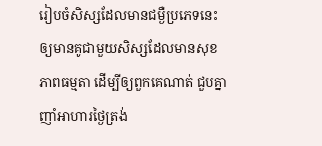រៀបចំសិស្សដែលមានជម្ងឺប្រភេទនេះ ឲ្យមានគូជាមួយសិស្សដែលមានសុខភាពធម្មតា ដើម្បីឲ្យពួកគេណាត់ ជួបគ្នាញាំអាហារថ្ងៃត្រង់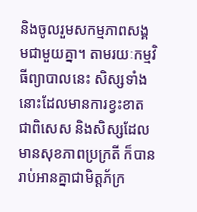និងចូលរួមសកម្មភាពសង្គមជាមួយគ្នា។ តាមរយៈកម្មវិធីព្យាបាលនេះ សិស្សទាំងនោះដែលមានការខ្វះខាតជាពិសេស និងសិស្សដែលមានសុខភាពប្រក្រតី ក៏បានរាប់អានគ្នាជាមិត្តភ័ក្រ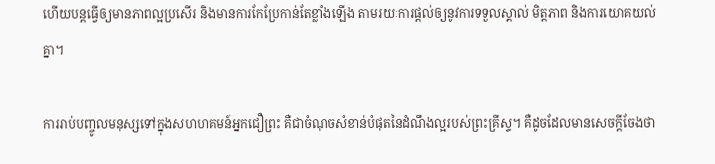ហើយបន្តធ្វើឲ្យមានភាពល្អប្រសើរ និងមានការកែប្រែកាន់តែខ្លាំងឡើង តាមរយៈការផ្តល់ឲ្យនូវការទទួលស្គាល់ មិត្តភាព និងការយោគយល់គ្នា។

ការរាប់បញ្ចូលមនុស្សទៅក្នុងសហហគមន៍អ្នកជឿព្រះ គឺជាចំណុចសំខាន់បំផុតនៃដំណឹងល្អរបស់ព្រះគ្រីស្ទ។ គឺដូចដែលមានសេចក្តីចែងថា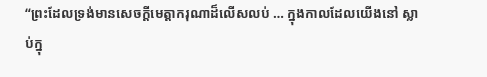“ព្រះដែលទ្រង់មានសេចក្តីមេត្តាករុណាដ៏លើសលប់ … ក្នុងកាលដែលយើងនៅ ស្លាប់ក្នុ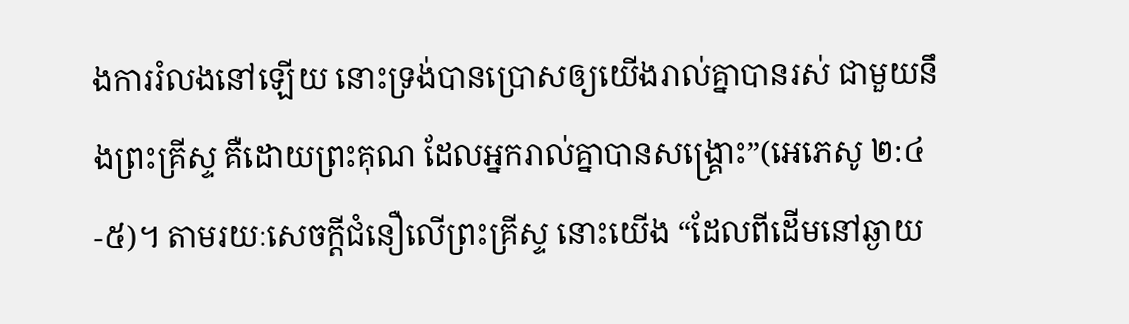ងការរំលងនៅឡើយ នោះទ្រង់បានប្រោសឲ្យយើងរាល់គ្នាបានរស់ ជាមួយនឹងព្រះគ្រីស្ទ គឺដោយព្រះគុណ ដែលអ្នករាល់គ្នាបានសង្គ្រោះ”(អេភេសូ ២:៤-៥)។ តាមរយៈសេចក្តីជំនឿលើព្រះគ្រីស្ទ នោះយើង “ដែលពីដើមនៅឆ្ងាយ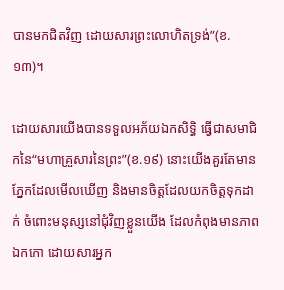បានមកជិតវិញ ដោយសារព្រះលោហិតទ្រង់”(ខ.១៣)។

ដោយសារយើងបានទទួលអភ័យឯកសិទ្ធិ ធ្វើជាសមាជិកនៃ“មហាគ្រួសារនៃព្រះ”(ខ.១៩) នោះយើងគួរតែមានភ្នែកដែលមើលឃើញ និងមានចិត្តដែលយកចិត្តទុកដាក់ ចំពោះមនុស្សនៅជុំវិញខ្លួនយើង ដែលកំពុងមានភាពឯកកោ ដោយសារអ្នក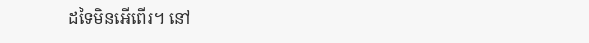ដទៃមិនអើពើរ។ នៅ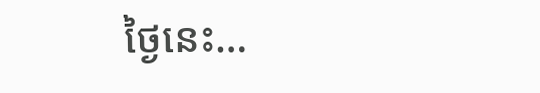ថ្ងៃនេះ…